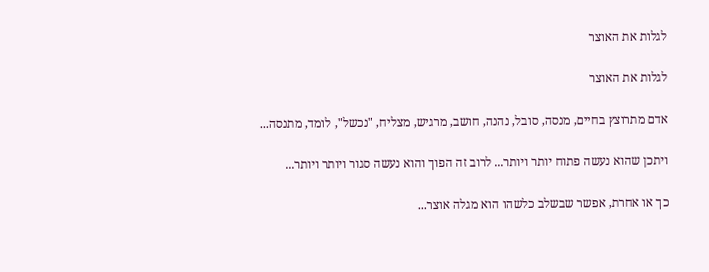לגלות את האוצר

לגלות את האוצר

אדם מתרוצץ בחיים, מנסה, סובל, נהנה, חושב, מרגיש, מצליח, "נכשל", לומד, מתנסה...

ויתכן שהוא נעשה פתוח יותר ויותר... לרוב זה הפוך והוא נעשה סגור ויותר ויותר...

כך או אחרת, אפשר שבשלב כלשהו הוא מגלה אוצר...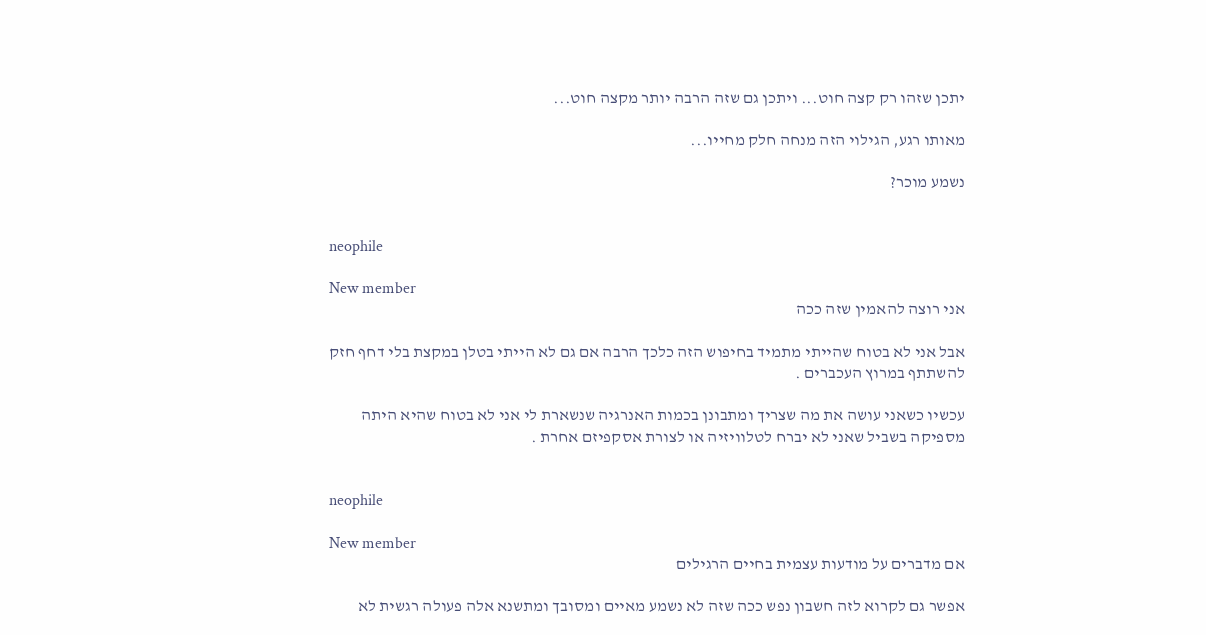יתכן שזהו רק קצה חוט... ויתכן גם שזה הרבה יותר מקצה חוט...

מאותו רגע, הגילוי הזה מנחה חלק מחייו...

נשמע מוכר?


neophile

New member
אני רוצה להאמין שזה ככה

אבל אני לא בטוח שהייתי מתמיד בחיפוש הזה כלכך הרבה אם גם לא הייתי בטלן במקצת בלי דחף חזק להשתתף במרוץ העכברים .

עכשיו כשאני עושה את מה שצריך ומתבונן בכמות האנרגיה שנשארת לי אני לא בטוח שהיא היתה מספיקה בשביל שאני לא יברח לטלוויזיה או לצורת אסקפיזם אחרת .


neophile

New member
אם מדברים על מודעות עצמית בחיים הרגילים

אפשר גם לקרוא לזה חשבון נפש ככה שזה לא נשמע מאיים ומסובך ומתשנא אלה פעולה רגשית לא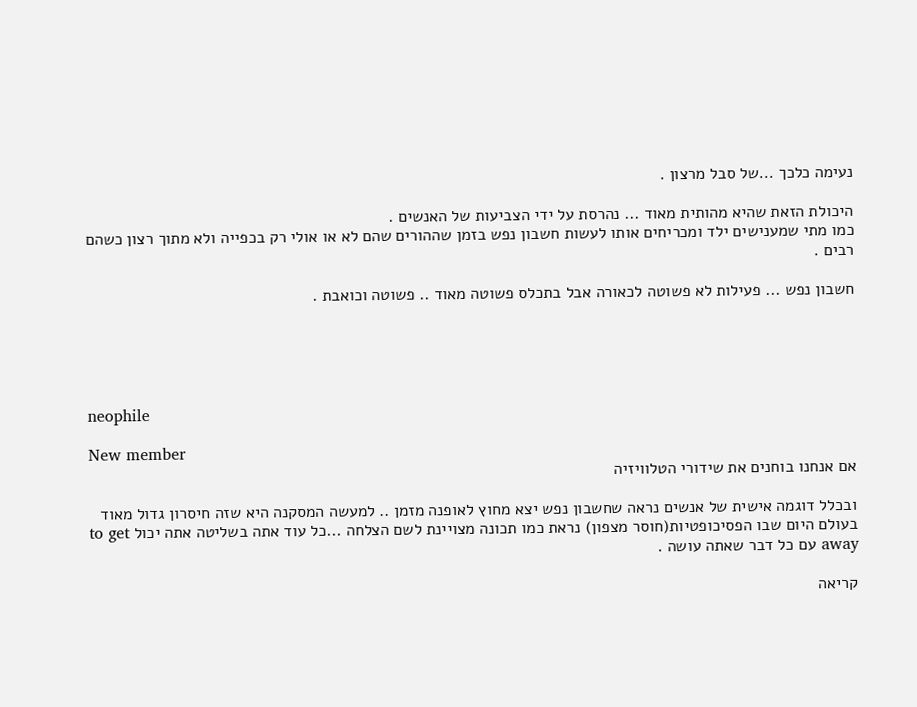נעימה כלכך ...של סבל מרצון .

היכולת הזאת שהיא מהותית מאוד ... נהרסת על ידי הצביעות של האנשים .
כמו מתי שמענישים ילד ומכריחים אותו לעשות חשבון נפש בזמן שההורים שהם לא או אולי רק בכפייה ולא מתוך רצון כשהם רבים .

חשבון נפש ... פעילות לא פשוטה לכאורה אבל בתכלס פשוטה מאוד .. פשוטה וכואבת .





neophile

New member
אם אנחנו בוחנים את שידורי הטלוויזיה

ובכלל דוגמה אישית של אנשים נראה שחשבון נפש יצא מחוץ לאופנה מזמן .. למעשה המסקנה היא שזה חיסרון גדול מאוד בעולם היום שבו הפסיכופטיות(חוסר מצפון) נראת כמו תכונה מצויינת לשם הצלחה ...כל עוד אתה בשליטה אתה יכול to get away עם כל דבר שאתה עושה .

קריאה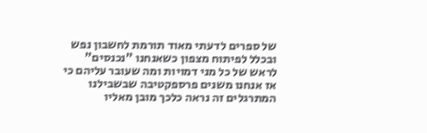של ספרים לדעתי מאוד תורמת לחשבון נפש ובכלל לפיתוח מצפון כשאנחנו "נכנסים" לראש של כל מני דמויות ומה שעובר עליהם כי אז אנחנו משנים פרספקטיבה שבשבילנו המתרגלים זה נראה כלכך מובן מאליו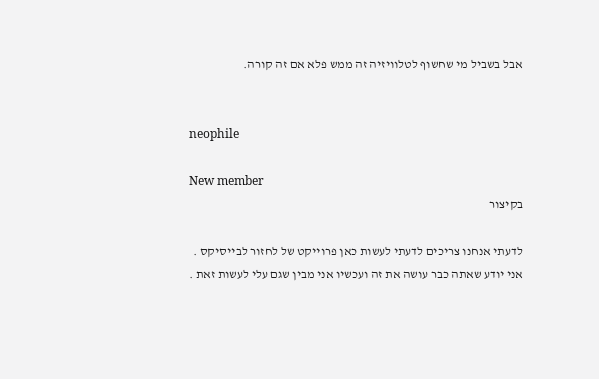אבל בשביל מי שחשוף לטלוויזיה זה ממש פלא אם זה קורה.


neophile

New member
בקיצור

לדעתי אנחנו צריכים לדעתי לעשות כאן פרוייקט של לחזור לבייסיקס .
אני יודע שאתה כבר עושה את זה ועכשיו אני מבין שגם עלי לעשות זאת .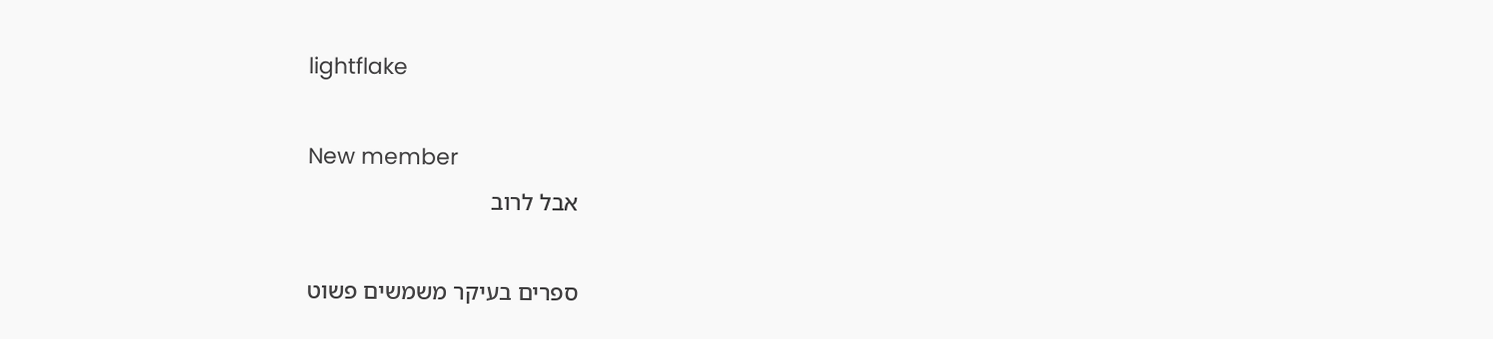lightflake

New member
אבל לרוב

ספרים בעיקר משמשים פשוט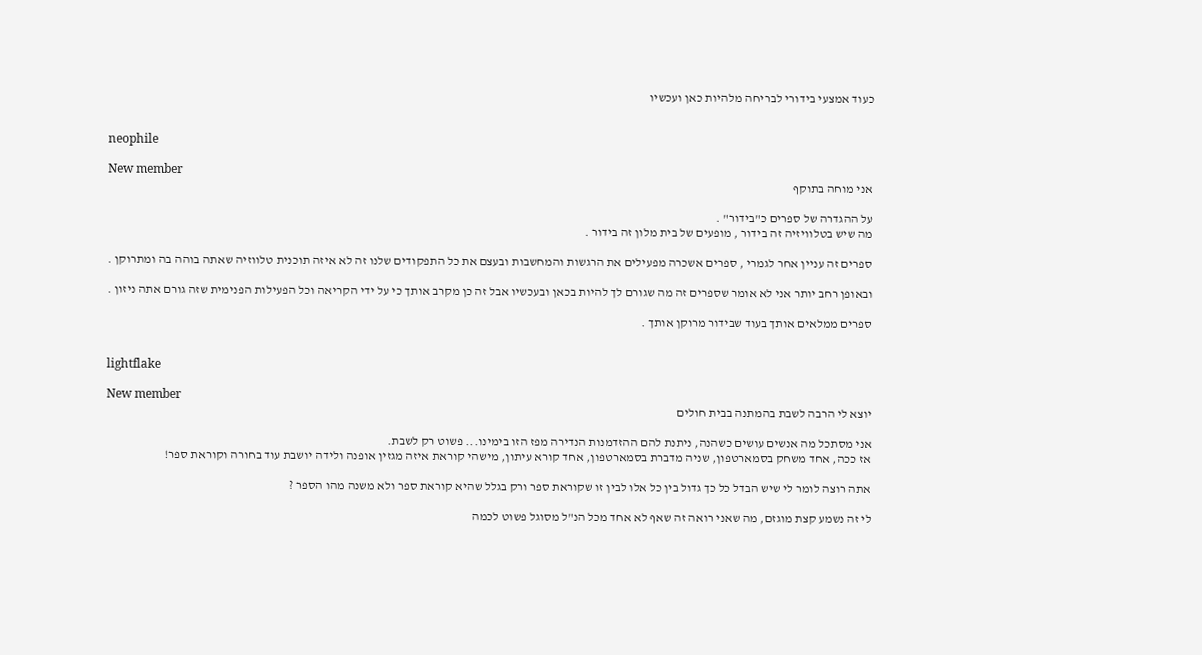כעוד אמצעי בידורי לבריחה מלהיות כאן ועכשיו


neophile

New member
אני מוחה בתוקף

על ההגדרה של ספרים כ"בידור" .
מה שיש בטלוויזיה זה בידור , מופעים של בית מלון זה בידור .

ספרים זה עניין אחר לגמרי , ספרים אשכרה מפעילים את הרגשות והמחשבות ובעצם את כל התפקודים שלנו זה לא איזה תוכנית טלווזיה שאתה בוהה בה ומתרוקן .

ובאופן רחב יותר אני לא אומר שספרים זה מה שגורם לך להיות בכאן ובעכשיו אבל זה כן מקרב אותך כי על ידי הקריאה וכל הפעילות הפנימית שזה גורם אתה ניזון .

ספרים ממלאים אותך בעוד שבידור מרוקן אותך .


lightflake

New member
יוצא לי הרבה לשבת בהמתנה בבית חולים

אני מסתכל מה אנשים עושים כשהנה, ניתנת להם ההזדמנות הנדירה מפז הזו בימינו... פשוט רק לשבת.
אז ככה, אחד משחק בסמארטפון, שניה מדברת בסמארטפון, אחד קורא עיתון, מישהי קוראת איזה מגזין אופנה ולידה יושבת עוד בחורה וקוראת ספר!

אתה רוצה לומר לי שיש הבדל כל כך גדול בין כל אלו לבין זו שקוראת ספר ורק בגלל שהיא קוראת ספר ולא משנה מהו הספר ?

לי זה נשמע קצת מוגזם, מה שאני רואה זה שאף לא אחד מכל הנ"ל מסוגל פשוט לכמה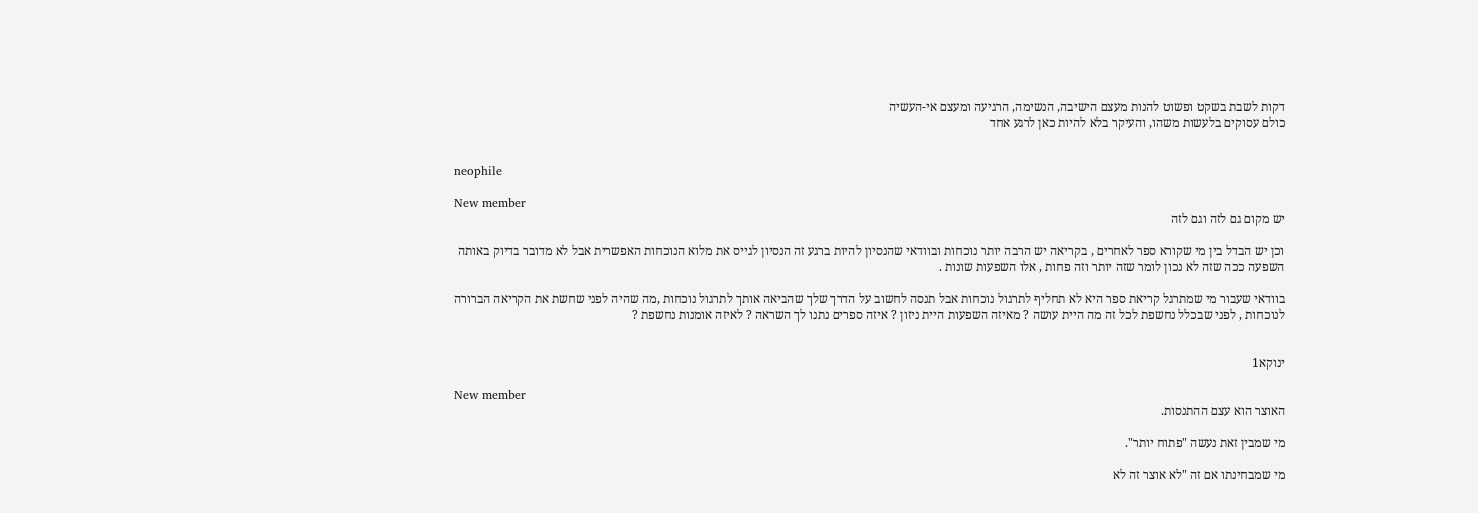דקות לשבת בשקט ופשוט להנות מעצם הישיבה, הנשימה, הרגיעה ומעצם אי-העשיה
כולם עסוקים בלעשות משהו, והעיקר בלא להיות כאן לרגע אחד


neophile

New member
יש מקום גם לזה וגם לזה

וכן יש הבדל בין מי שקורא ספר לאחרים , בקריאה יש הרבה יותר נוכחות ובוודאי שהנסיון להיות ברגע זה הנסיון לגייס את מלוא הנוכחות האפשרית אבל לא מדובר בדיוק באותה השפעה ככה שזה לא נכון לומר שזה יותר וזה פחות , אלו השפעות שונות .

בוודאי שעבור מי שמתרגל קריאת ספר היא לא תחליף לתרגול נוכחות אבל תנסה לחשוב על הדרך שלך שהביאה אותך לתרגול נוכחות ,מה שהיה לפני שחשת את הקריאה הברורה לנוכחות , לפני שבכלל נחשפת לכל זה מה היית עושה ? מאיזה השפעות היית ניזון ? איזה ספרים נתנו לך השראה ? לאיזה אומנות נחשפת ?


ינוקא1

New member
האוצר הוא עצם ההתנסות.

מי שמבין זאת נעשה "פתוח יותר".

מי שמבחינתו אם זה "לא אוצר זה לא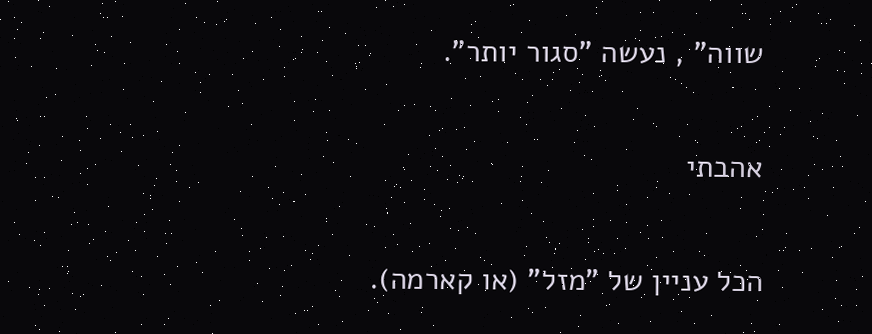שווה" , נעשה "סגור יותר".

אהבתי

הכל עניין של "מזל" (או קארמה).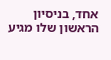אחד, בניסיון הראשון שלו מגיע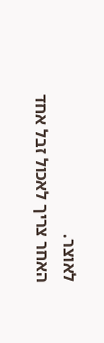לאוצר.
האחר צריך לאכול זבל אחד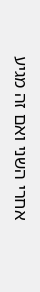אחרי השני ואם זה מגיע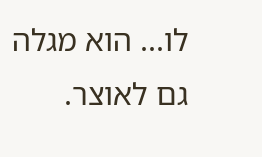לו... הוא מגלה גם לאוצר.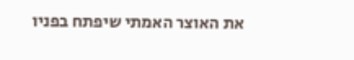את האוצר האמתי שיפתח בפניו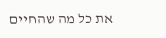את כל מה שהחיים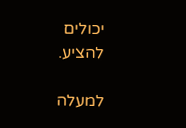יכולים להציע.

למעלה